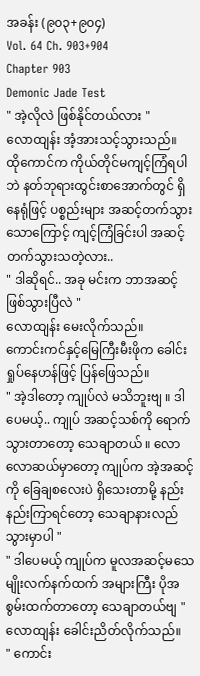အခန်း (၉၀၃+၉၀၄)
Vol. 64 Ch. 903+904
Chapter 903
Demonic Jade Test
" အဲ့လိုလဲ ဖြစ်နိုင်တယ်လား "
လောထျန်း အံ့အားသင့်သွားသည်။
ထိုကောင်က ကိုယ်တိုင်မကျင့်ကြံရပါဘဲ နတ်ဘုရားထွင်းစာအောက်တွင် ရှိနေရုံဖြင့် ပစ္စည်းများ အဆင့်တက်သွားသောကြောင့် ကျင့်ကြံခြင်းပါ အဆင့်တက်သွားသတဲ့လား..
" ဒါဆိုရင်.. အခု မင်းက ဘာအဆင့်ဖြစ်သွားပြီလဲ "
လောထျန်း မေးလိုက်သည်။
ကောင်းကင်နှင့်မြေကြီးမီးဖိုက ခေါင်းရှုပ်နေဟန်ဖြင့် ပြန်ဖြေသည်။
" အဲ့ဒါတော့ ကျုပ်လဲ မသိဘူးဗျ ။ ဒါပေမယ့်.. ကျုပ် အဆင့်သစ်ကို ရောက်သွားတာတော့ သေချာတယ် ။ လောလောဆယ်မှာတော့ ကျုပ်က အဲ့အဆင့်ကို ခြေချစလေးပဲ ရှိသေးတာမို့ နည်းနည်းကြာရင်တော့ သေချာနားလည်သွားမှာပါ "
" ဒါပေမယ့် ကျုပ်က မူလအဆင့်မသေမျိုးလက်နက်ထက် အများကြီး ပိုအစွမ်းထက်တာတော့ သေချာတယ်ဗျ "
လောထျန်း ခေါင်းညိတ်လိုက်သည်။
" ကောင်း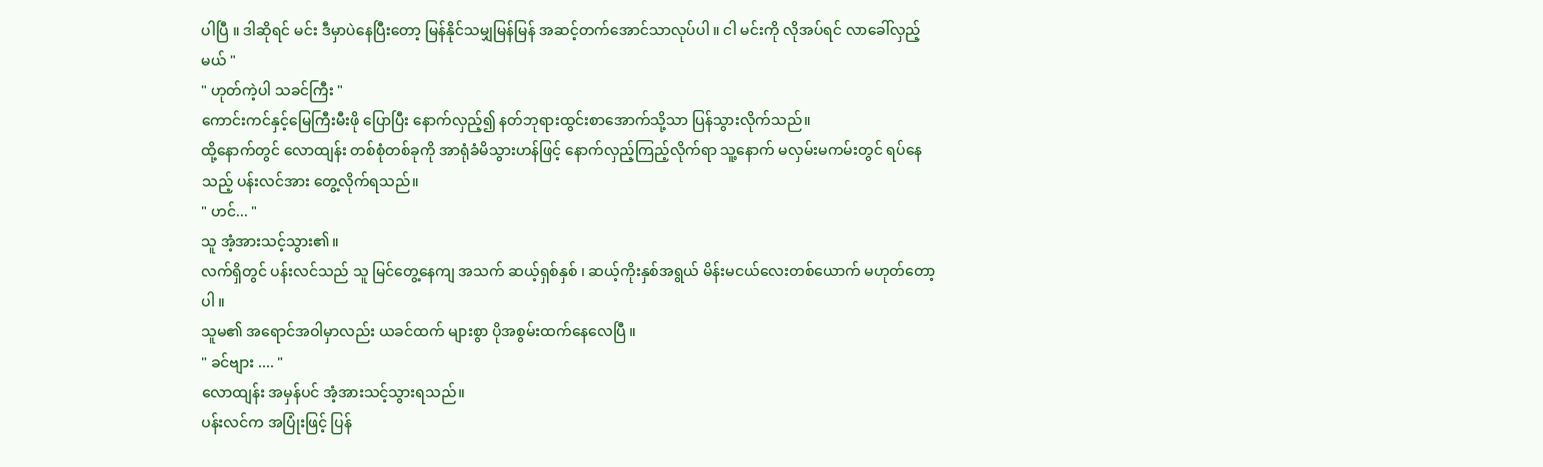ပါပြီ ။ ဒါဆိုရင် မင်း ဒီမှာပဲနေပြီးတော့ မြန်နိုင်သမျှမြန်မြန် အဆင့်တက်အောင်သာလုပ်ပါ ။ ငါ မင်းကို လိုအပ်ရင် လာခေါ်လှည့်မယ် "
" ဟုတ်ကဲ့ပါ သခင်ကြီး "
ကောင်းကင်နှင့်မြေကြီးမီးဖို ပြောပြီး နောက်လှည့်၍ နတ်ဘုရားထွင်းစာအောက်သို့သာ ပြန်သွားလိုက်သည်။
ထို့နောက်တွင် လောထျန်း တစ်စုံတစ်ခုကို အာရုံခံမိသွားဟန်ဖြင့် နောက်လှည့်ကြည့်လိုက်ရာ သူ့နောက် မလှမ်းမကမ်းတွင် ရပ်နေသည့် ပန်းလင်အား တွေ့လိုက်ရသည်။
" ဟင်... "
သူ အံ့အားသင့်သွား၏။
လက်ရှိတွင် ပန်းလင်သည် သူ မြင်တွေ့နေကျ အသက် ဆယ့်ရှစ်နှစ် ၊ ဆယ့်ကိုးနှစ်အရွယ် မိန်းမငယ်လေးတစ်ယောက် မဟုတ်တော့ပါ ။
သူမ၏ အရောင်အဝါမှာလည်း ယခင်ထက် များစွာ ပိုအစွမ်းထက်နေလေပြီ ။
" ခင်ဗျား .... "
လောထျန်း အမှန်ပင် အံ့အားသင့်သွားရသည်။
ပန်းလင်က အပြုံးဖြင့် ပြန်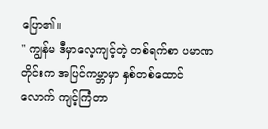ပြော၏။
" ကျွန်မ ဒီမှာလေ့ကျင့်တဲ့ တစ်ရက်စာ ပမာဏတိုင်းက အပြင်ကမ္ဘာမှာ နှစ်တစ်ထောင်လောက် ကျင့်ကြံတာ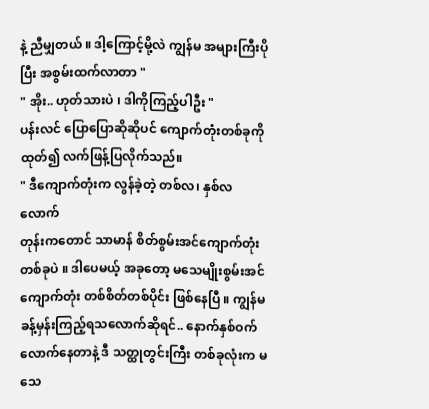နဲ့ ညီမျှတယ် ။ ဒါ့ကြောင့်မို့လဲ ကျွန်မ အများကြီးပိုပြီး အစွမ်းထက်လာတာ "
" အိုး.. ဟုတ်သားပဲ ၊ ဒါကိုကြည့်ပါဦး "
ပန်းလင် ပြောပြောဆိုဆိုပင် ကျောက်တုံးတစ်ခုကို ထုတ်၍ လက်ဖြန့်ပြလိုက်သည်။
" ဒီကျောက်တုံးက လွန်ခဲ့တဲ့ တစ်လ၊ နှစ်လ လောက်
တုန်းကတောင် သာမာန် စိတ်စွမ်းအင်ကျောက်တုံး တစ်ခုပဲ ။ ဒါပေမယ့် အခုတော့ မသေမျိုးစွမ်းအင်ကျောက်တုံး တစ်စိတ်တစ်ပိုင်း ဖြစ်နေပြီ ။ ကျွန်မ ခန့်မှန်းကြည့်ရသလောက်ဆိုရင်.. နောက်နှစ်ဝက်လောက်နေတာနဲ့ ဒီ သတ္ထုတွင်းကြီး တစ်ခုလုံးက မသေ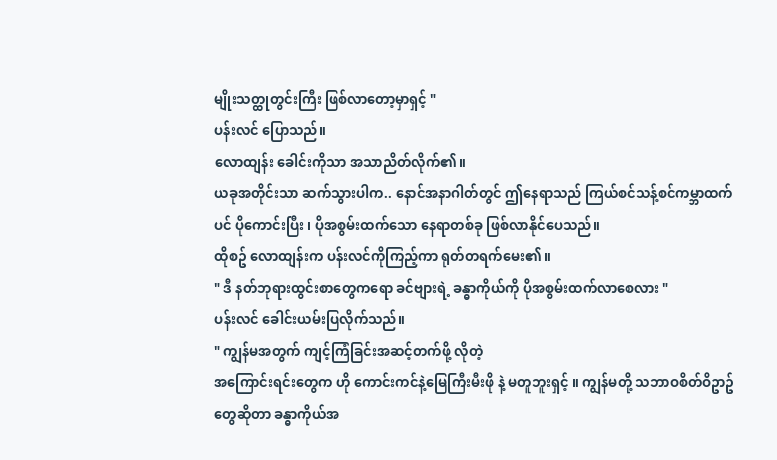မျိုးသတ္ထုတွင်းကြီး ဖြစ်လာတော့မှာရှင့် "
ပန်းလင် ပြောသည်။
လောထျန်း ခေါင်းကိုသာ အသာညိတ်လိုက်၏။
ယခုအတိုင်းသာ ဆက်သွားပါက.. နောင်အနာဂါတ်တွင် ဤနေရာသည် ကြယ်စင်သန့်စင်ကမ္ဘာထက်ပင် ပိုကောင်းပြီး ၊ ပိုအစွမ်းထက်သော နေရာတစ်ခု ဖြစ်လာနိုင်ပေသည်။
ထိုစဥ် လောထျန်းက ပန်းလင်ကိုကြည့်ကာ ရုတ်တရက်မေး၏။
" ဒီ နတ်ဘုရားထွင်းစာတွေကရော ခင်ဗျားရဲ့ ခန္ဓာကိုယ်ကို ပိုအစွမ်းထက်လာစေလား "
ပန်းလင် ခေါင်းယမ်းပြလိုက်သည်။
" ကျွန်မအတွက် ကျင့်ကြံခြင်းအဆင့်တက်ဖို့ လိုတဲ့
အကြောင်းရင်းတွေက ဟို ကောင်းကင်နဲ့မြေကြီးမီးဖို နဲ့ မတူဘူးရှင့် ။ ကျွန်မတို့ သဘာဝစိတ်ဝိဥာဥ်တွေဆိုတာ ခန္ဓာကိုယ်အ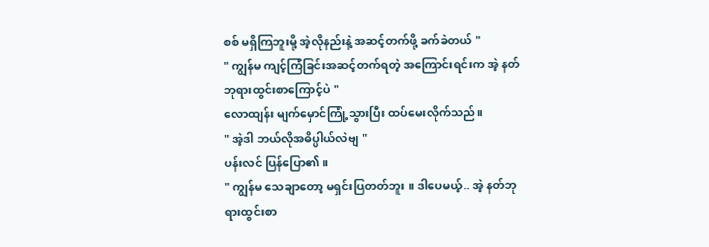စစ် မရှိကြဘူးမို့ အဲ့လိုနည်းနဲ့ အဆင့်တက်ဖို့ ခက်ခဲတယ် "
" ကျွန်မ ကျင့်ကြံခြင်းအဆင့်တက်ရတဲ့ အကြောင်းရင်းက အဲ့ နတ်ဘုရားထွင်းစာကြောင့်ပဲ "
လောထျန်း မျက်မှောင်ကြုံ့သွားပြီး ထပ်မေးလိုက်သည်။
" အဲ့ဒါ ဘယ်လိုအဓိပ္ပါယ်လဲဗျ "
ပန်းလင် ပြန်ပြော၏။
" ကျွန်မ သေချာတော့ မရှင်းပြတတ်ဘူး ။ ဒါပေမယ့်.. အဲ့ နတ်ဘုရားထွင်းစာ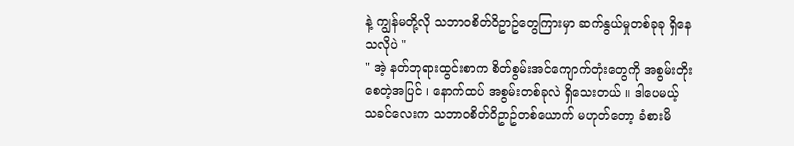နဲ့ ကျွန်မတို့လို သဘာဝစိတ်ဝိဥာဥ်တွေကြားမှာ ဆက်နွယ်မှုတစ်ခုခု ရှိနေသလိုပဲ "
" အဲ့ နတ်ဘုရားထွင်းစာက စိတ်စွမ်းအင်ကျောက်တုံးတွေကို အစွမ်းတိုးစေတဲ့အပြင် ၊ နောက်ထပ် အစွမ်းတစ်ခုလဲ ရှိသေးတယ် ။ ဒါပေမယ့် သခင်လေးက သဘာဝစိတ်ဝိဥာဥ်တစ်ယောက် မဟုတ်တော့ ခံစားမိ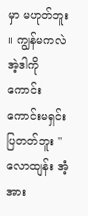မှာ မဟုတ်ဘူး ။ ကျွန်မကလဲ အဲ့ဒါကို ကောင်းကောင်းမရှင်းပြတတ်ဘူး "
လောထျန်း အံ့အား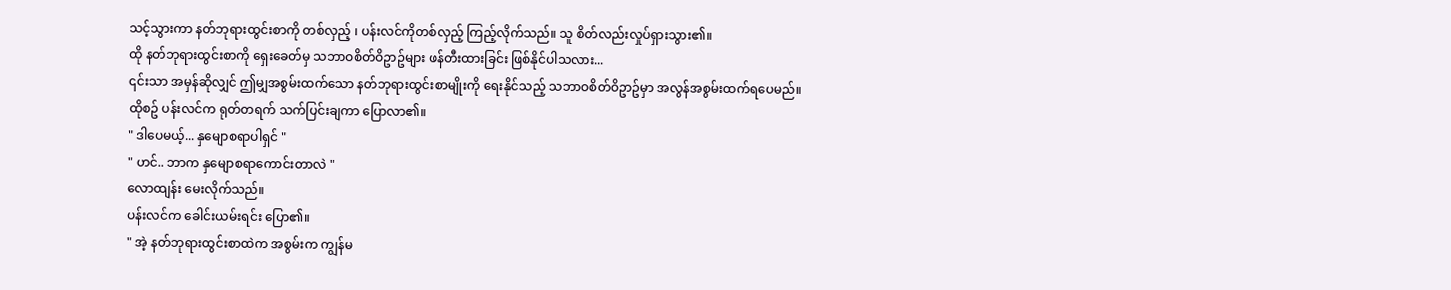သင့်သွားကာ နတ်ဘုရားထွင်းစာကို တစ်လှည့် ၊ ပန်းလင်ကိုတစ်လှည့် ကြည့်လိုက်သည်။ သူ စိတ်လည်းလှုပ်ရှားသွား၏။
ထို နတ်ဘုရားထွင်းစာကို ရှေးခေတ်မှ သဘာဝစိတ်ဝိဥာဥ်များ ဖန်တီးထားခြင်း ဖြစ်နိုင်ပါသလား...
၎င်းသာ အမှန်ဆိုလျှင် ဤမျှအစွမ်းထက်သော နတ်ဘုရားထွင်းစာမျိုးကို ရေးနိုင်သည့် သဘာဝစိတ်ဝိဥာဥ်မှာ အလွန်အစွမ်းထက်ရပေမည်။
ထိုစဥ် ပန်းလင်က ရုတ်တရက် သက်ပြင်းချကာ ပြောလာ၏။
" ဒါပေမယ့်... နှမျောစရာပါရှင် "
" ဟင်.. ဘာက နှမျောစရာကောင်းတာလဲ "
လောထျန်း မေးလိုက်သည်။
ပန်းလင်က ခေါင်းယမ်းရင်း ပြော၏။
" အဲ့ နတ်ဘုရားထွင်းစာထဲက အစွမ်းက ကျွန်မ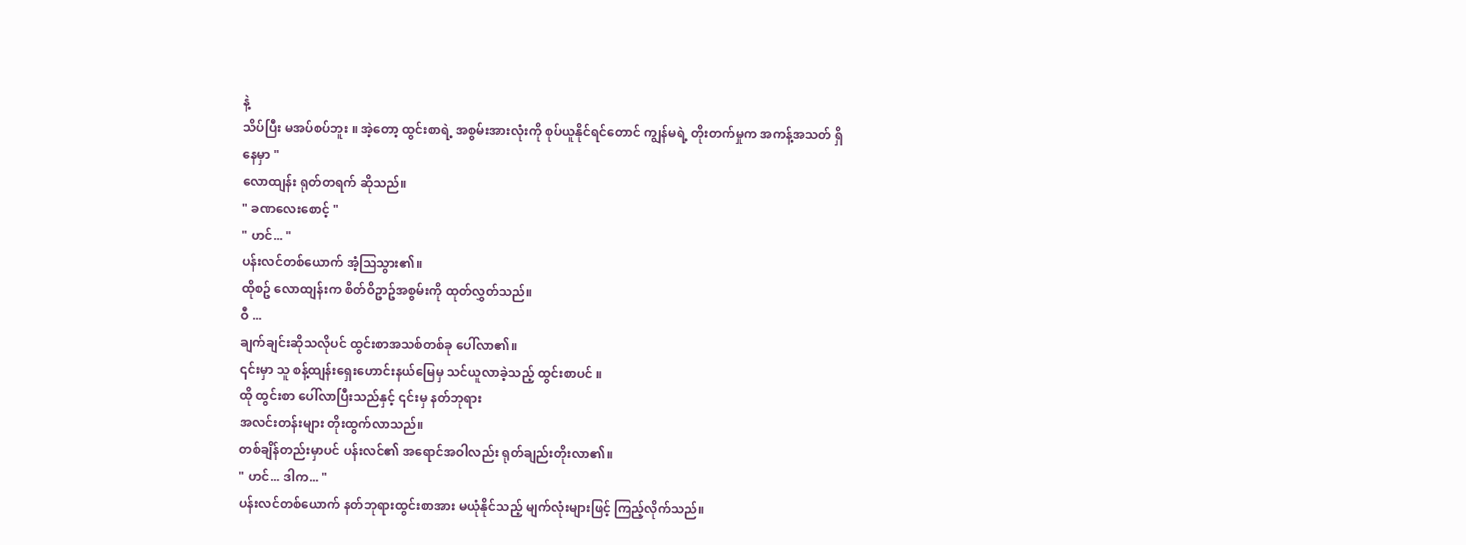နဲ့
သိပ်ပြီး မအပ်စပ်ဘူး ။ အဲ့တော့ ထွင်းစာရဲ့ အစွမ်းအားလုံးကို စုပ်ယူနိုင်ရင်တောင် ကျွန်မရဲ့ တိုးတက်မှုက အကန့်အသတ် ရှိနေမှာ "
လောထျန်း ရုတ်တရက် ဆိုသည်။
" ခဏလေးစောင့် "
" ဟင်... "
ပန်းလင်တစ်ယောက် အံ့သြသွား၏။
ထိုစဥ် လောထျန်းက စိတ်ဝိဥာဥ်အစွမ်းကို ထုတ်လွှတ်သည်။
ဝီ ...
ချက်ချင်းဆိုသလိုပင် ထွင်းစာအသစ်တစ်ခု ပေါ်လာ၏။
၎င်းမှာ သူ စန့်ထျန်းရှေးဟောင်းနယ်မြေမှ သင်ယူလာခဲ့သည့် ထွင်းစာပင် ။
ထို ထွင်းစာ ပေါ်လာပြီးသည်နှင့် ၎င်းမှ နတ်ဘုရား
အလင်းတန်းများ တိုးထွက်လာသည်။
တစ်ချိန်တည်းမှာပင် ပန်းလင်၏ အရောင်အဝါလည်း ရုတ်ချည်းတိုးလာ၏။
" ဟင်... ဒါက... "
ပန်းလင်တစ်ယောက် နတ်ဘုရားထွင်းစာအား မယုံနိုင်သည့် မျက်လုံးများဖြင့် ကြည့်လိုက်သည်။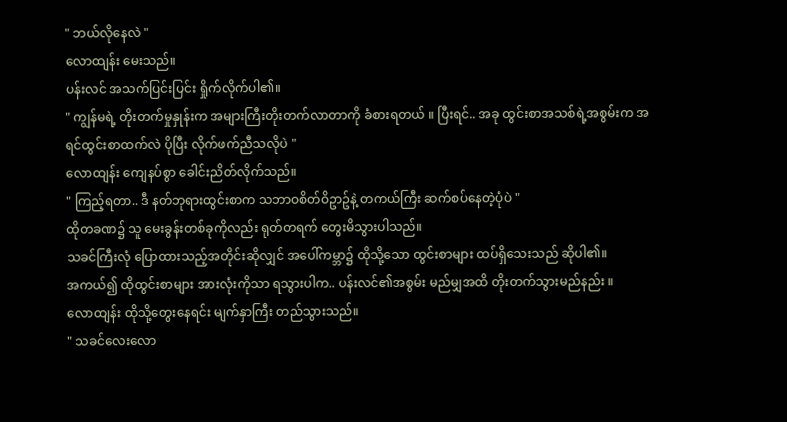" ဘယ်လိုနေလဲ "
လောထျန်း မေးသည်။
ပန်းလင် အသက်ပြင်းပြင်း ရှိုက်လိုက်ပါ၏။
" ကျွန်မရဲ့ တိုးတက်မှုနှုန်းက အများကြီးတိုးတက်လာတာကို ခံစားရတယ် ။ ပြီးရင်.. အခု ထွင်းစာအသစ်ရဲ့အစွမ်းက အရင်ထွင်းစာထက်လဲ ပိုပြီး လိုက်ဖက်ညီသလိုပဲ "
လောထျန်း ကျေနပ်စွာ ခေါင်းညိတ်လိုက်သည်။
" ကြည့်ရတာ.. ဒီ နတ်ဘုရားထွင်းစာက သဘာဝစိတ်ဝိဥာဥ်နဲ့ တကယ်ကြီး ဆက်စပ်နေတဲ့ပုံပဲ "
ထိုတခဏ၌ သူ မေးခွန်းတစ်ခုကိုလည်း ရုတ်တရက် တွေးမိသွားပါသည်။
သခင်ကြီးလုံ ပြောထားသည့်အတိုင်းဆိုလျှင် အပေါ်ကမ္ဘာ၌ ထိုသို့သော ထွင်းစာများ ထပ်ရှိသေးသည် ဆိုပါ၏။
အကယ်၍ ထိုထွင်းစာများ အားလုံးကိုသာ ရသွားပါက.. ပန်းလင်၏အစွမ်း မည်မျှအထိ တိုးတက်သွားမည်နည်း ။
လောထျန်း ထိုသို့တွေးနေရင်း မျက်နှာကြီး တည်သွားသည်။
" သခင်လေးလော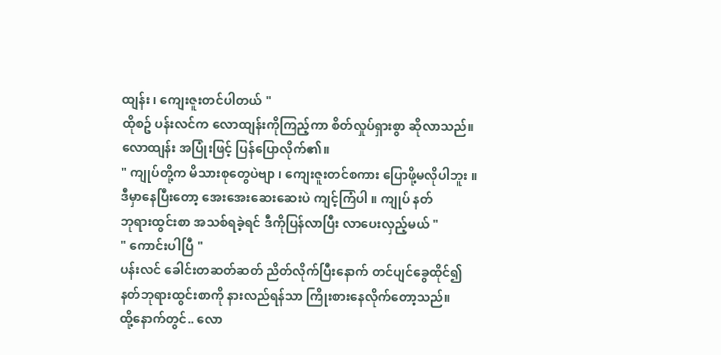ထျန်း ၊ ကျေးဇူးတင်ပါတယ် "
ထိုစဥ် ပန်းလင်က လောထျန်းကိုကြည့်ကာ စိတ်လှုပ်ရှားစွာ ဆိုလာသည်။
လောထျန်း အပြုံးဖြင့် ပြန်ပြောလိုက်၏။
" ကျုပ်တို့က မိသားစုတွေပဲဗျာ ၊ ကျေးဇူးတင်စကား ပြောဖို့မလိုပါဘူး ။ ဒီမှာနေပြီးတော့ အေးအေးဆေးဆေးပဲ ကျင့်ကြံပါ ။ ကျုပ် နတ်
ဘုရားထွင်းစာ အသစ်ရခဲ့ရင် ဒီကိုပြန်လာပြီး လာပေးလှည့်မယ် "
" ကောင်းပါပြီ "
ပန်းလင် ခေါင်းတဆတ်ဆတ် ညိတ်လိုက်ပြီးနောက် တင်ပျင်ခွေထိုင်၍ နတ်ဘုရားထွင်းစာကို နားလည်ရန်သာ ကြိုးစားနေလိုက်တော့သည်။
ထို့နောက်တွင်.. လော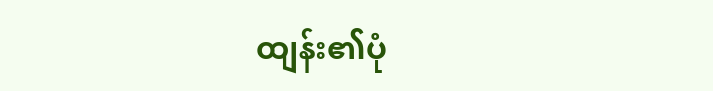ထျန်း၏ပုံ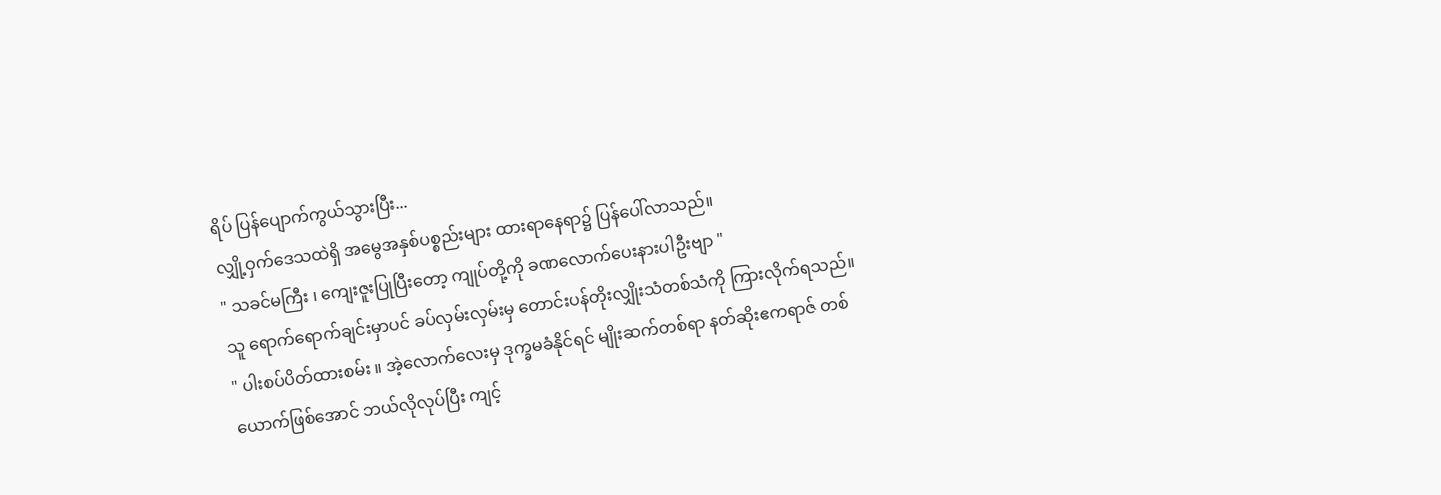ရိပ် ပြန်ပျောက်ကွယ်သွားပြီး...
လျှို့ဝှက်ဒေသထဲရှိ အမွေအနှစ်ပစ္စည်းများ ထားရာနေရာ၌ ပြန်ပေါ်လာသည်။
" သခင်မကြီး ၊ ကျေးဇူးပြုပြီးတော့ ကျုပ်တို့ကို ခဏလောက်ပေးနားပါဦးဗျာ "
သူ ရောက်ရောက်ချင်းမှာပင် ခပ်လှမ်းလှမ်းမှ တောင်းပန်တိုးလျှိုးသံတစ်သံကို ကြားလိုက်ရသည်။
" ပါးစပ်ပိတ်ထားစမ်း ။ အဲ့လောက်လေးမှ ဒုက္ခမခံနိုင်ရင် မျိုးဆက်တစ်ရာ နတ်ဆိုးဧကရာဇ် တစ်
ယောက်ဖြစ်အောင် ဘယ်လိုလုပ်ပြီး ကျင့်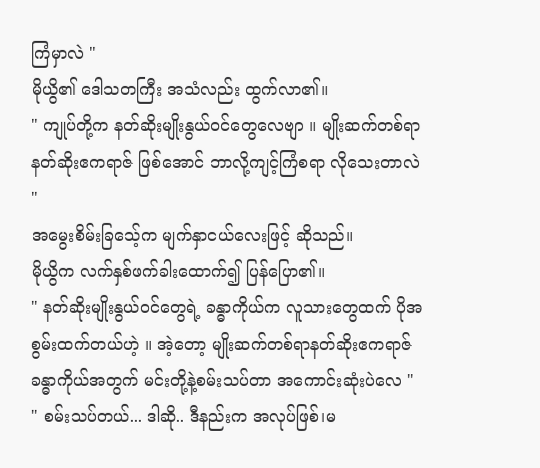ကြံမှာလဲ "
မိုယွိ၏ ဒေါသတကြီး အသံလည်း ထွက်လာ၏။
" ကျုပ်တို့က နတ်ဆိုးမျိုးနွယ်ဝင်တွေလေဗျာ ။ မျိုးဆက်တစ်ရာနတ်ဆိုးဧကရာဇ် ဖြစ်အောင် ဘာလို့ကျင့်ကြံစရာ လိုသေးတာလဲ "
အမွေးစိမ်းခြသေ့်က မျက်နှာငယ်လေးဖြင့် ဆိုသည်။
မိုယွိက လက်နှစ်ဖက်ခါးထောက်၍ ပြန်ပြော၏။
" နတ်ဆိုးမျိုးနွယ်ဝင်တွေရဲ့ ခန္ဓာကိုယ်က လူသားတွေထက် ပိုအစွမ်းထက်တယ်ဟဲ့ ။ အဲ့တော့ မျိုးဆက်တစ်ရာနတ်ဆိုးဧကရာဇ် ခန္ဓာကိုယ်အတွက် မင်းတို့နဲ့စမ်းသပ်တာ အကောင်းဆုံးပဲလေ "
" စမ်းသပ်တယ်... ဒါဆို.. ဒီနည်းက အလုပ်ဖြစ်၊မ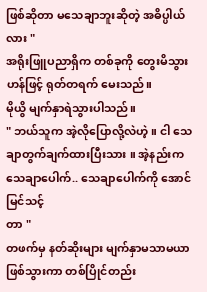ဖြစ်ဆိုတာ မသေချာဘူးဆိုတဲ့ အဓိပ္ပါယ်လား "
အရိုးဖြူပညာရှိက တစ်ခုကို တွေးမိသွားဟန်ဖြင့် ရုတ်တရက် မေးသည်။
မိုယွိ မျက်နှာရဲသွားပါသည်။
" ဘယ်သူက အဲ့လိုပြောလို့လဲဟဲ့ ။ ငါ သေချာတွက်ချက်ထားပြီးသား ။ အဲ့နည်းက သေချာပေါက်.. သေချာပေါက်ကို အောင်မြင်သင့်
တာ "
တဖက်မှ နတ်ဆိုးများ မျက်နှာမသာမယာ ဖြစ်သွားကာ တစ်ပြိုင်တည်း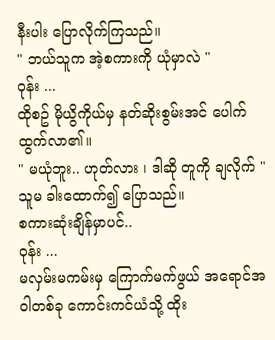နီးပါး ပြောလိုက်ကြသည်။
" ဘယ်သူက အဲ့စကားကို ယုံမှာလဲ "
ဝုန်း ...
ထိုစဥ် မိုယွိကိုယ်မှ နတ်ဆိုးစွမ်းအင် ပေါက်ထွက်လာ၏။
" မယုံဘူး.. ဟုတ်လား ၊ ဒါဆို တူကို ချလိုက် "
သူမ ခါးထောက်၍ ပြောသည်။
စကားဆုံးချိန်မှာပင်..
ဝုန်း ...
မလှမ်းမကမ်းမှ ကြောက်မက်ဖွယ် အရောင်အဝါတစ်ခု ကောင်းကင်ယံသို့ ထိုး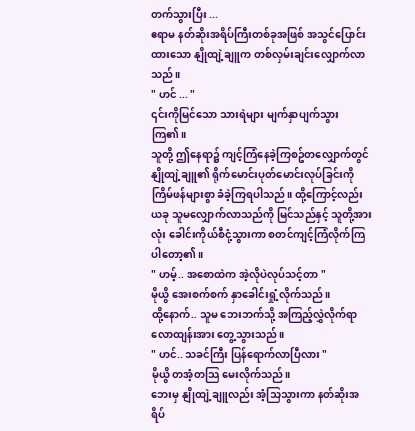တက်သွားပြီး ...
ဧရာမ နတ်ဆိုးအရိပ်ကြီးတစ်ခုအဖြစ် အသွင်ပြောင်း
ထားသော နျိုထျဲ့ချူက တစ်လှမ်းချင်းလျှောက်လာသည်။
" ဟင် ... "
၎င်းကိုမြင်သော သားရဲများ မျက်နှာပျက်သွားကြ၏။
သူတို့ ဤနေရာ၌ ကျင့်ကြံနေခဲ့ကြစဥ်တလျှောက်တွင် နျိုထျဲ့ချူ၏ ရိုက်မောင်းပုတ်မောင်းလုပ်ခြင်းကို ကြိမ်ဖန်များစွာ ခံခဲ့ကြရပါသည်။ ထို့ကြောင့်လည်း ယခု သူမလျှောက်လာသည်ကို မြင်သည်နှင့် သူတို့အားလုံး ခေါင်းကိုယ်စီငုံ့သွားကာ စတင်ကျင့်ကြံလိုက်ကြပါတော့၏။
" ဟမ့်.. အစောထဲက အဲ့လိုပဲလုပ်သင့်တာ "
မိုယွိ အေးစက်စက် နှာခေါင်းရှုံ့လိုက်သည်။
ထို့နောက်.. သူမ ဘေးဘက်သို့ အကြည့်လွှဲလိုက်ရာ လောထျန်းအား တွေ့သွားသည်။
" ဟင်.. သခင်ကြီး ပြန်ရောက်လာပြီလား "
မိုယွိ တအံ့တသြ မေးလိုက်သည်။
ဘေးမှ နျိုထျဲ့ချူလည်း အံ့သြသွားကာ နတ်ဆိုးအရိပ်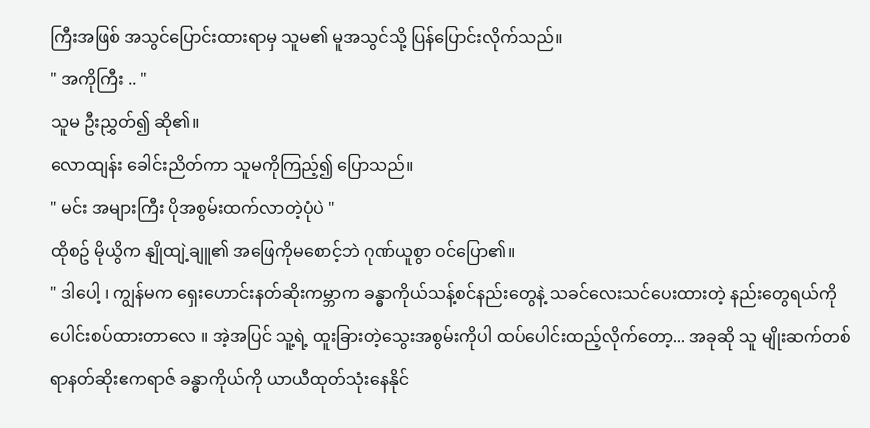ကြီးအဖြစ် အသွင်ပြောင်းထားရာမှ သူမ၏ မူအသွင်သို့ ပြန်ပြောင်းလိုက်သည်။
" အကိုကြီး .. "
သူမ ဦးညွှတ်၍ ဆို၏။
လောထျန်း ခေါင်းညိတ်ကာ သူမကိုကြည့်၍ ပြောသည်။
" မင်း အများကြီး ပိုအစွမ်းထက်လာတဲ့ပုံပဲ "
ထိုစဥ် မိုယွိက နျိုထျဲ့ချူ၏ အဖြေကိုမစောင့်ဘဲ ဂုဏ်ယူစွာ ဝင်ပြော၏။
" ဒါပေါ့ ၊ ကျွန်မက ရှေးဟောင်းနတ်ဆိုးကမ္ဘာက ခန္ဓာကိုယ်သန့်စင်နည်းတွေနဲ့ သခင်လေးသင်ပေးထားတဲ့ နည်းတွေရယ်ကို ပေါင်းစပ်ထားတာလေ ။ အဲ့အပြင် သူ့ရဲ့ ထူးခြားတဲ့သွေးအစွမ်းကိုပါ ထပ်ပေါင်းထည့်လိုက်တော့... အခုဆို သူ မျိုးဆက်တစ်ရာနတ်ဆိုးဧကရာဇ် ခန္ဓာကိုယ်ကို ယာယီထုတ်သုံးနေနိုင်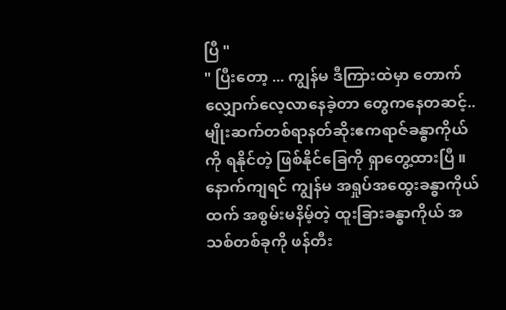ပြီ "
" ပြီးတော့ ... ကျွန်မ ဒီကြားထဲမှာ တောက်လျှောက်လေ့လာနေခဲ့တာ တွေကနေတဆင့်.. မျိုးဆက်တစ်ရာနတ်ဆိုးဧကရာဇ်ခန္ဓာကိုယ်ကို ရနိုင်တဲ့ ဖြစ်နိုင်ခြေကို ရှာတွေ့ထားပြီ ။ နောက်ကျရင် ကျွန်မ အရှုပ်အထွေးခန္ဓာကိုယ်ထက် အစွမ်းမနိမ့်တဲ့ ထူးခြားခန္ဓာကိုယ် အသစ်တစ်ခုကို ဖန်တီး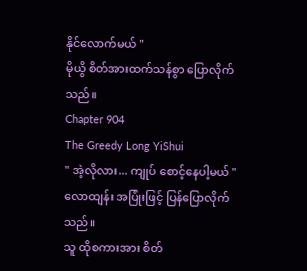နိုင်လောက်မယ် "
မိုယွိ စိတ်အားထက်သန်စွာ ပြောလိုက်သည်။
Chapter 904
The Greedy Long YiShui
" အဲ့လိုလား... ကျုပ် စောင့်နေပါ့မယ် "
လောထျန်း အပြုံးဖြင့် ပြန်ပြောလိုက်သည်။
သူ ထိုစကားအား စိတ်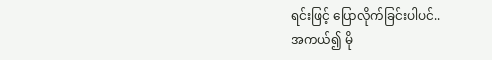ရင်းဖြင့် ပြောလိုက်ခြင်းပါပင်..
အကယ်၍ မို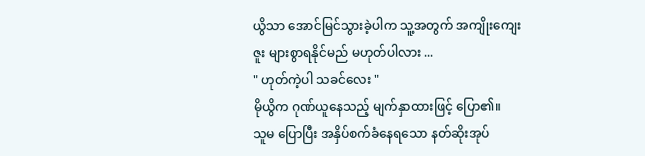ယွိသာ အောင်မြင်သွားခဲ့ပါက သူ့အတွက် အကျိုးကျေးဇူး များစွာရနိုင်မည် မဟုတ်ပါလား ...
" ဟုတ်ကဲ့ပါ သခင်လေး "
မိုယွိက ဂုဏ်ယူနေသည့် မျက်နှာထားဖြင့် ပြော၏။
သူမ ပြောပြီး အနှိပ်စက်ခံနေရသော နတ်ဆိုးအုပ်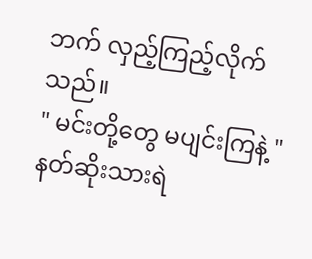ဘက် လှည့်ကြည့်လိုက်သည်။
" မင်းတို့တွေ မပျင်းကြနဲ့ "
နတ်ဆိုးသားရဲ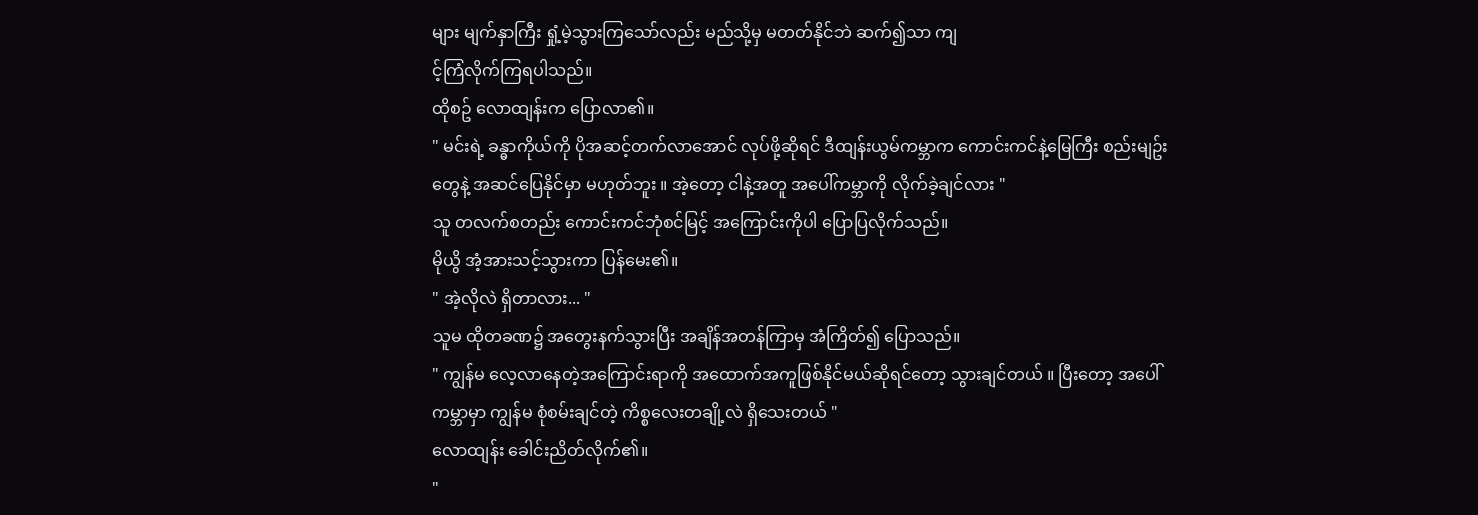များ မျက်နှာကြီး ရှုံ့မဲ့သွားကြသော်လည်း မည်သို့မှ မတတ်နိုင်ဘဲ ဆက်၍သာ ကျ
င့်ကြံလိုက်ကြရပါသည်။
ထိုစဥ် လောထျန်းက ပြောလာ၏။
" မင်းရဲ့ ခန္ဓာကိုယ်ကို ပိုအဆင့်တက်လာအောင် လုပ်ဖို့ဆိုရင် ဒီထျန်းယွမ်ကမ္ဘာက ကောင်းကင်နဲ့မြေကြီး စည်းမျဥ်းတွေနဲ့ အဆင်ပြေနိုင်မှာ မဟုတ်ဘူး ။ အဲ့တော့ ငါနဲ့အတူ အပေါ်ကမ္ဘာကို လိုက်ခဲ့ချင်လား "
သူ တလက်စတည်း ကောင်းကင်ဘုံစင်မြင့် အကြောင်းကိုပါ ပြောပြလိုက်သည်။
မိုယွိ အံ့အားသင့်သွားကာ ပြန်မေး၏။
" အဲ့လိုလဲ ရှိတာလား... "
သူမ ထိုတခဏ၌ အတွေးနက်သွားပြီး အချိန်အတန်ကြာမှ အံကြိတ်၍ ပြောသည်။
" ကျွန်မ လေ့လာနေတဲ့အကြောင်းရာကို အထောက်အကူဖြစ်နိုင်မယ်ဆိုရင်တော့ သွားချင်တယ် ။ ပြီးတော့ အပေါ်ကမ္ဘာမှာ ကျွန်မ စုံစမ်းချင်တဲ့ ကိစ္စလေးတချို့လဲ ရှိသေးတယ် "
လောထျန်း ခေါင်းညိတ်လိုက်၏။
"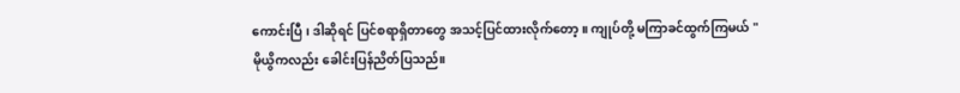ကောင်းပြီ ၊ ဒါဆိုရင် ပြင်စရာရှိတာတွေ အသင့်ပြင်ထားလိုက်တော့ ။ ကျုပ်တို့ မကြာခင်ထွက်ကြမယ် "
မိုယွိကလည်း ခေါင်းပြန်ညိတ်ပြသည်။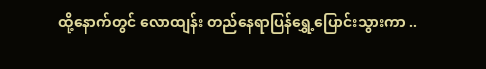ထို့နောက်တွင် လောထျန်း တည်နေရာပြန်ရွှေ့ပြောင်းသွားကာ ..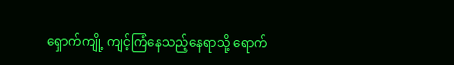ရှောက်ကျို့ ကျင့်ကြံနေသည့်နေရာသို့ ရောက်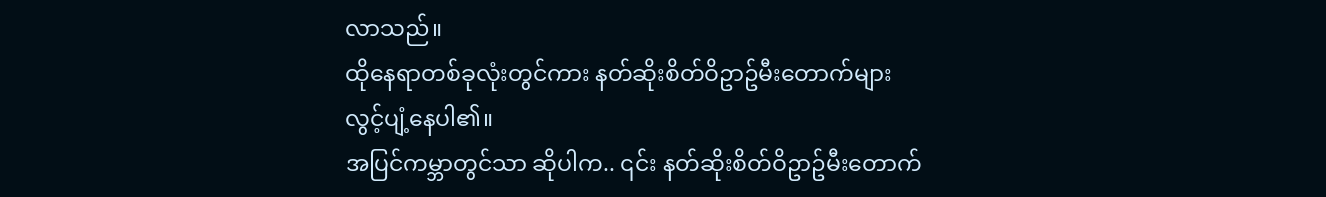လာသည်။
ထိုနေရာတစ်ခုလုံးတွင်ကား နတ်ဆိုးစိတ်ဝိဥာဥ်မီးတောက်များ လွင့်ပျံ့နေပါ၏။
အပြင်ကမ္ဘာတွင်သာ ဆိုပါက.. ၎င်း နတ်ဆိုးစိတ်ဝိဥာဥ်မီးတောက်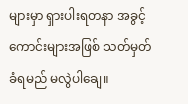များမှာ ရှားပါးရတနာ အခွင့်ကောင်းများအဖြစ် သတ်မှတ်ခံရမည် မလွဲပါချေ။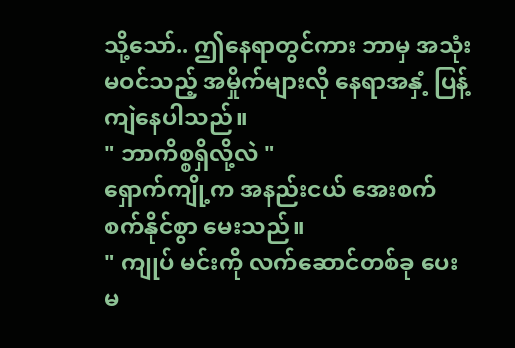သို့သော်.. ဤနေရာတွင်ကား ဘာမှ အသုံးမဝင်သည့် အမှိုက်များလို နေရာအနှံ့ ပြန့်ကျဲနေပါသည်။
" ဘာကိစ္စရှိလို့လဲ "
ရှောက်ကျို့က အနည်းငယ် အေးစက်စက်နိုင်စွာ မေးသည်။
" ကျုပ် မင်းကို လက်ဆောင်တစ်ခု ပေးမ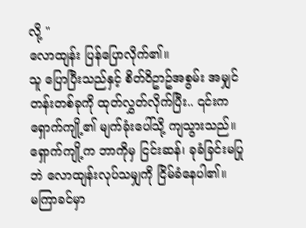လို့ "
လောထျန်း ပြန်ပြောလိုက်၏။
သူ ပြောပြီးသည်နှင့် စိတ်ဝိဥာဥ်အစွမ်း အမျှင်တန်းတစ်ခုကို ထုတ်လွှတ်လိုက်ပြီး.. ၎င်းက ရှောက်ကျို့၏ မျက်ခုံးပေါ်သို့ ကျသွားသည်။
ရှောက်ကျို့က ဘာကိုမှ ငြင်းဆန်၊ ခုခံခြင်းမပြုဘဲ လောထျန်းလုပ်သမျှကို ငြိမ်ခံနေပါ၏။
မကြာခင်မှာ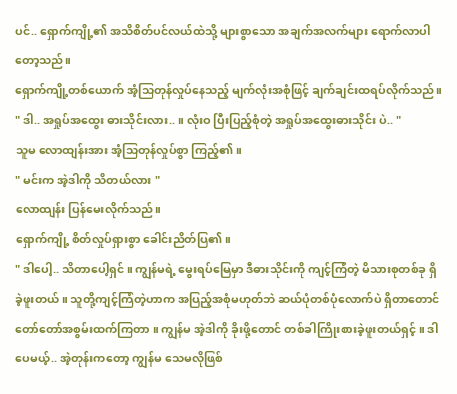ပင်.. ရှောက်ကျို့၏ အသိစိတ်ပင်လယ်ထဲသို့ များစွာသော အချက်အလက်များ ရောက်လာပါတော့သည်။
ရှောက်ကျို့တစ်ယောက် အံ့သြတုန်လှုပ်နေသည့် မျက်လုံးအစုံဖြင့် ချက်ချင်းထရပ်လိုက်သည်။
" ဒါ.. အရှုပ်အထွေး ဓားသိုင်းလား.. ။ လုံးဝ ပြီးပြည့်စုံတဲ့ အရှုပ်အထွေးဓားသိုင်း ပဲ.. "
သူမ လောထျန်းအား အံ့သြတုန်လှုပ်စွာ ကြည့်၏။
" မင်းက အဲ့ဒါကို သိတယ်လား "
လောထျန်း ပြန်မေးလိုက်သည်။
ရှောက်ကျို့ စိတ်လှုပ်ရှားစွာ ခေါင်းညိတ်ပြ၏။
" ဒါပေါ့.. သိတာပေါ့ရှင် ။ ကျွန်မရဲ့ မွေးရပ်မြေမှာ ဒီဓားသိုင်းကို ကျင့်ကြံတဲ့ မိသားစုတစ်ခု ရှိခဲ့ဖူးတယ် ။ သူတို့ကျင့်ကြံတဲ့ဟာက အပြည့်အစုံမဟုတ်ဘဲ ဆယ်ပုံတစ်ပုံလောက်ပဲ ရှိတာတောင် တော်တော်အစွမ်းထက်ကြတာ ။ ကျွန်မ အဲ့ဒါကို ခိုးဖို့တောင် တစ်ခါကြိုးစားခဲ့ဖူးတယ်ရှင့် ။ ဒါပေမယ့်.. အဲ့တုန်းကတော့ ကျွန်မ သေမလိုဖြစ်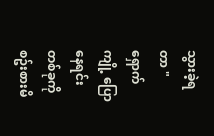သွားခဲ့ရတာ "
ရှောက်ကျို့ ပြောနေရင်း တစ်ခုကို စဥ်းစားမိ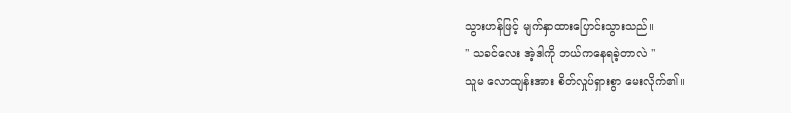သွားဟန်ဖြင့် မျက်နှာထားပြောင်းသွားသည်။
" သခင်လေး အဲ့ဒါကို ဘယ်ကနေရခဲ့တာလဲ "
သူမ လောထျန်းအား စိတ်လှုပ်ရှားစွာ မေးလိုက်၏။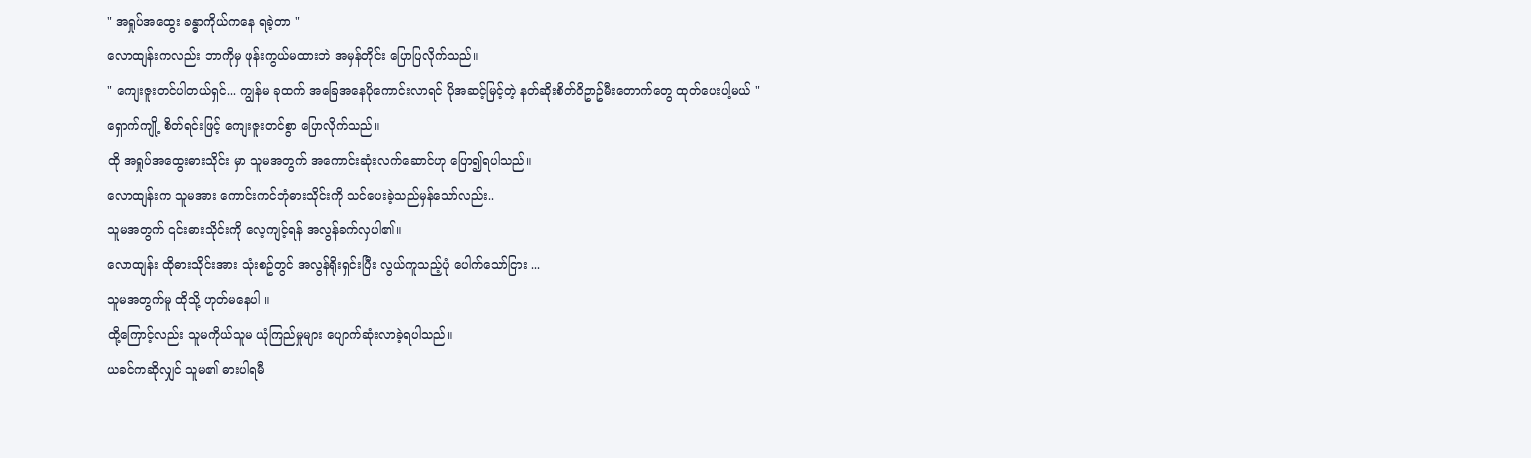" အရှုပ်အထွေး ခန္ဓာကိုယ်ကနေ ရခဲ့တာ "
လောထျန်းကလည်း ဘာကိုမှ ဖုန်းကွယ်မထားဘဲ အမှန်တိုင်း ပြောပြလိုက်သည်။
" ကျေးဇူးတင်ပါတယ်ရှင်... ကျွန်မ ခုထက် အခြေအနေပိုကောင်းလာရင် ပိုအဆင့်မြင့်တဲ့ နတ်ဆိုးစိတ်ဝိဥာဥ်မီးတောက်တွေ ထုတ်ပေးပါ့မယ် "
ရှောက်ကျို့ စိတ်ရင်းဖြင့် ကျေးဇူးတင်စွာ ပြောလိုက်သည်။
ထို အရှုပ်အထွေးဓားသိုင်း မှာ သူမအတွက် အကောင်းဆုံးလက်ဆောင်ဟု ပြော၍ရပါသည်။
လောထျန်းက သူမအား ကောင်းကင်ဘုံဓားသိုင်းကို သင်ပေးခဲ့သည်မှန်သော်လည်း..
သူမအတွက် ၎င်းဓားသိုင်းကို လေ့ကျင့်ရန် အလွန်ခက်လှပါ၏။
လောထျန်း ထိုဓားသိုင်းအား သုံးစဥ်တွင် အလွန်ရိုးရှင်းပြီး လွယ်ကူသည့်ပုံ ပေါက်သော်ငြား ...
သူမအတွက်မူ ထိုသို့ ဟုတ်မနေပါ ။
ထို့ကြောင့်လည်း သူမကိုယ်သူမ ယုံကြည်မှုများ ပျောက်ဆုံးလာခဲ့ရပါသည်။
ယခင်ကဆိုလျှင် သူမ၏ ဓားပါရမီ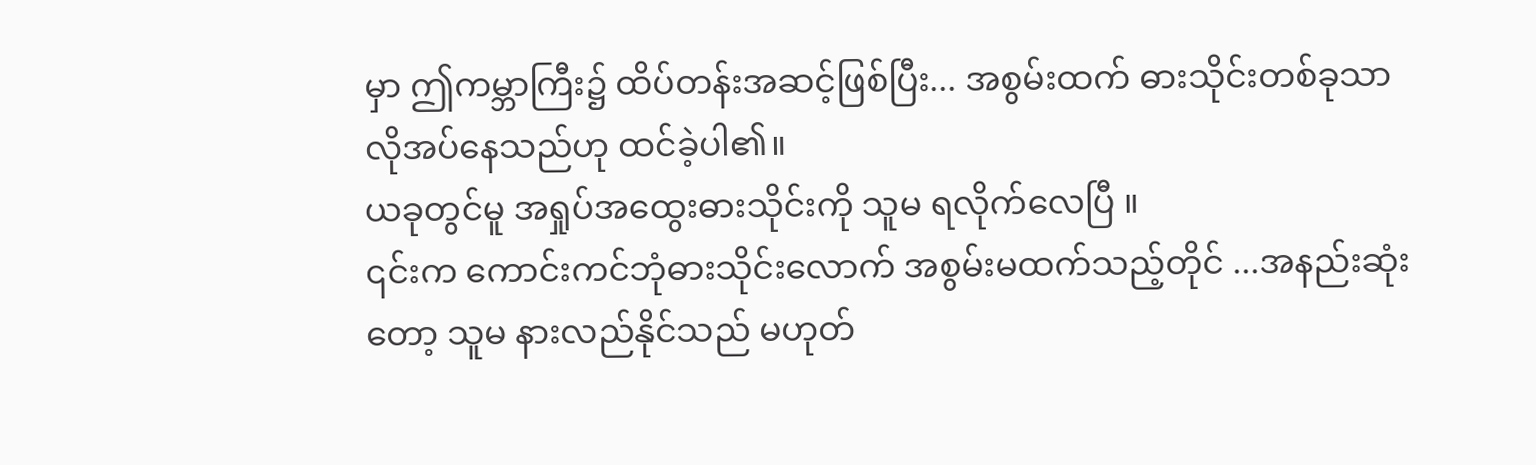မှာ ဤကမ္ဘာကြီး၌ ထိပ်တန်းအဆင့်ဖြစ်ပြီး... အစွမ်းထက် ဓားသိုင်းတစ်ခုသာ လိုအပ်နေသည်ဟု ထင်ခဲ့ပါ၏။
ယခုတွင်မူ အရှုပ်အထွေးဓားသိုင်းကို သူမ ရလိုက်လေပြီ ။
၎င်းက ကောင်းကင်ဘုံဓားသိုင်းလောက် အစွမ်းမထက်သည့်တိုင် ...အနည်းဆုံးတော့ သူမ နားလည်နိုင်သည် မဟုတ်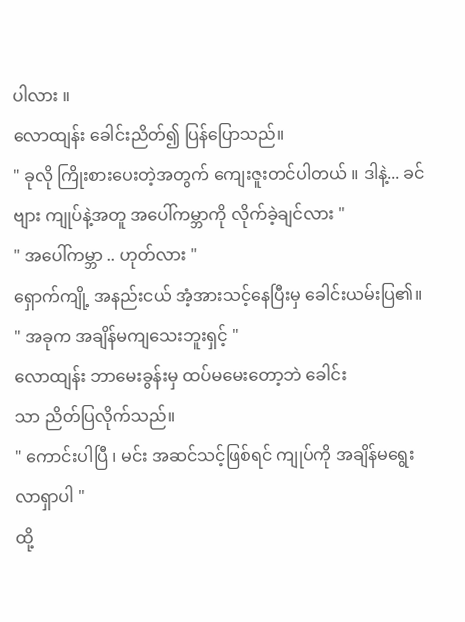ပါလား ။
လောထျန်း ခေါင်းညိတ်၍ ပြန်ပြောသည်။
" ခုလို ကြိုးစားပေးတဲ့အတွက် ကျေးဇူးတင်ပါတယ် ။ ဒါနဲ့... ခင်ဗျား ကျုပ်နဲ့အတူ အပေါ်ကမ္ဘာကို လိုက်ခဲ့ချင်လား "
" အပေါ်ကမ္ဘာ .. ဟုတ်လား "
ရှောက်ကျို့ အနည်းငယ် အံ့အားသင့်နေပြီးမှ ခေါင်းယမ်းပြ၏။
" အခုက အချိန်မကျသေးဘူးရှင့် "
လောထျန်း ဘာမေးခွန်းမှ ထပ်မမေးတော့ဘဲ ခေါင်း
သာ ညိတ်ပြလိုက်သည်။
" ကောင်းပါပြီ ၊ မင်း အဆင်သင့်ဖြစ်ရင် ကျုပ်ကို အချိန်မရွေး လာရှာပါ "
ထို့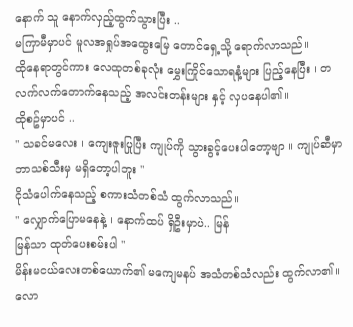နောက် သူ နောက်လှည့်ထွက်သွားပြီး ..
မကြာမီမှာပင် မူလအရှုပ်အထွေးမြေ တောင်ရှေ့သို့ ရောက်လာသည်။
ထိုနေရာတွင်ကား လေထုတစ်ခုလုံး မွှေးကြိုင်သောရနံ့များ ပြည့်နေပြီး ၊ တလက်လက်တောက်နေသည့် အလင်းတန်းများ နှင့် လှပနေပါ၏။
ထိုစဥ်မှာပင် ..
" သခင်မလေး ၊ ကျေးဇူးပြုပြီး ကျုပ်ကို သွားခွင့်ပေးပါတော့ဗျာ ။ ကျုပ်ဆီမှာ ဘာသစ်သီးမှ မရှိတော့ပါဘူး "
ငိုသံပေါက်နေသည့် စကားသံတစ်သံ ထွက်လာသည်။
" လျှောက်ပြောမနေနဲ့ ၊ နောက်ထပ် ရှိဦးမှာပဲ.. မြန်
မြန်သာ ထုတ်ပေးစမ်းပါ "
မိန်းမငယ်လေးတစ်ယောက်၏ မကျေမနပ် အသံတစ်သံလည်း ထွက်လာ၏။
လော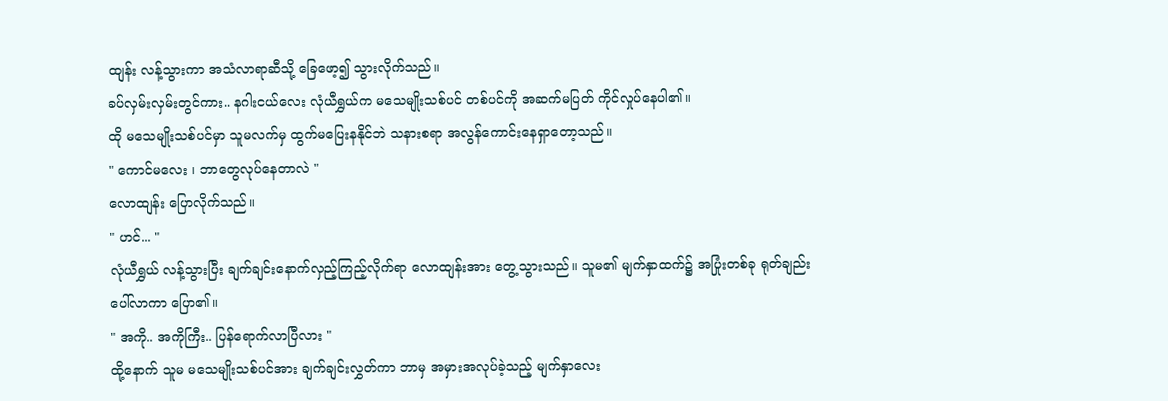ထျန်း လန့်သွားကာ အသံလာရာဆီသို့ ခြေဖော့၍ သွားလိုက်သည်။
ခပ်လှမ်းလှမ်းတွင်ကား.. နဂါးငယ်လေး လုံယီရွှယ်က မသေမျိုးသစ်ပင် တစ်ပင်ကို အဆက်မပြတ် ကိုင်လှုပ်နေပါ၏။
ထို မသေမျိုးသစ်ပင်မှာ သူမလက်မှ ထွက်မပြေးနနိုင်ဘဲ သနားစရာ အလွန်ကောင်းနေရှာတော့သည်။
" ကောင်မလေး ၊ ဘာတွေလုပ်နေတာလဲ "
လောထျန်း ပြောလိုက်သည်။
" ဟင်... "
လုံယီရွှယ် လန့်သွားပြီး ချက်ချင်းနောက်လှည့်ကြည့်လိုက်ရာ လောထျန်းအား တွေ့သွားသည်။ သူမ၏ မျက်နှာထက်၌ အပြုံးတစ်ခု ရုတ်ချည်းပေါ်လာကာ ပြော၏။
" အကို.. အကိုကြီး.. ပြန်ရောက်လာပြီလား "
ထို့နောက် သူမ မသေမျိုးသစ်ပင်အား ချက်ချင်းလွှတ်ကာ ဘာမှ အမှားအလုပ်ခဲ့သည့် မျက်နှာလေး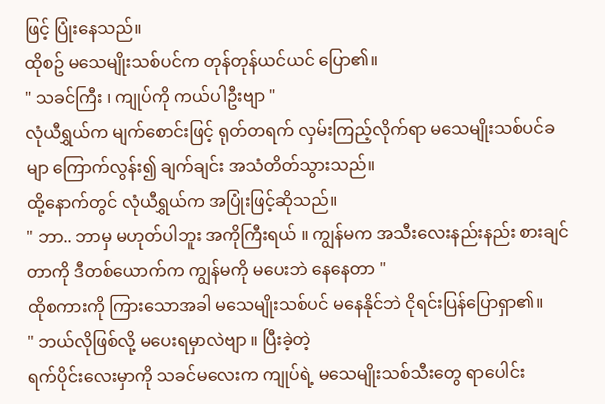ဖြင့် ပြုံးနေသည်။
ထိုစဥ် မသေမျိုးသစ်ပင်က တုန်တုန်ယင်ယင် ပြော၏။
" သခင်ကြီး ၊ ကျုပ်ကို ကယ်ပါဦးဗျာ "
လုံယီရွှယ်က မျက်စောင်းဖြင့် ရုတ်တရက် လှမ်းကြည့်လိုက်ရာ မသေမျိုးသစ်ပင်ခမျာ ကြောက်လွန်း၍ ချက်ချင်း အသံတိတ်သွားသည်။
ထို့နောက်တွင် လုံယီရွှယ်က အပြုံးဖြင့်ဆိုသည်။
" ဘာ.. ဘာမှ မဟုတ်ပါဘူး အကိုကြီးရယ် ။ ကျွန်မက အသီးလေးနည်းနည်း စားချင်တာကို ဒီတစ်ယောက်က ကျွန်မကို မပေးဘဲ နေနေတာ "
ထိုစကားကို ကြားသောအခါ မသေမျိုးသစ်ပင် မနေနိုင်ဘဲ ငိုရင်းပြန်ပြောရှာ၏။
" ဘယ်လိုဖြစ်လို့ မပေးရမှာလဲဗျာ ။ ပြီးခဲ့တဲ့
ရက်ပိုင်းလေးမှာကို သခင်မလေးက ကျုပ်ရဲ့ မသေမျိုးသစ်သီးတွေ ရာပေါင်း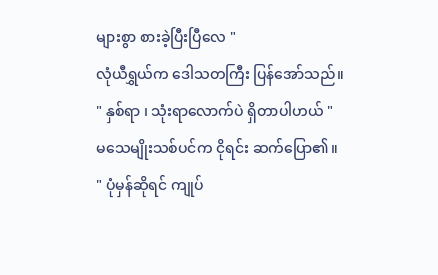များစွာ စားခဲ့ပြီးပြီလေ "
လုံယီရွှယ်က ဒေါသတကြီး ပြန်အော်သည်။
" နှစ်ရာ ၊ သုံးရာလောက်ပဲ ရှိတာပါဟယ် "
မသေမျိုးသစ်ပင်က ငိုရင်း ဆက်ပြော၏။
" ပုံမှန်ဆိုရင် ကျုပ်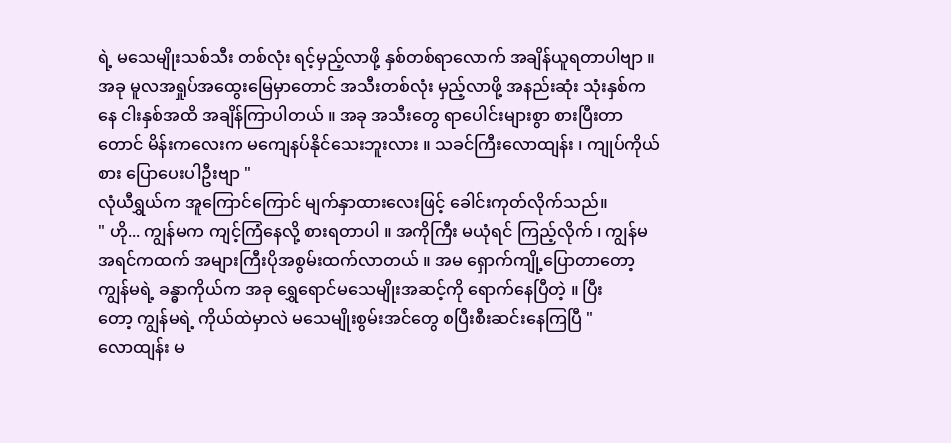ရဲ့ မသေမျိုးသစ်သီး တစ်လုံး ရင့်မှည့်လာဖို့ နှစ်တစ်ရာလောက် အချိန်ယူရတာပါဗျာ ။ အခု မူလအရှုပ်အထွေးမြေမှာတောင် အသီးတစ်လုံး မှည့်လာဖို့ အနည်းဆုံး သုံးနှစ်ကနေ ငါးနှစ်အထိ အချိန်ကြာပါတယ် ။ အခု အသီးတွေ ရာပေါင်းများစွာ စားပြီးတာတောင် မိန်းကလေးက မကျေနပ်နိုင်သေးဘူးလား ။ သခင်ကြီးလောထျန်း ၊ ကျုပ်ကိုယ်စား ပြောပေးပါဦးဗျာ "
လုံယီရွှယ်က အူကြောင်ကြောင် မျက်နှာထားလေးဖြင့် ခေါင်းကုတ်လိုက်သည်။
" ဟို... ကျွန်မက ကျင့်ကြံနေလို့ စားရတာပါ ။ အကိုကြီး မယုံရင် ကြည့်လိုက် ၊ ကျွန်မ အရင်ကထက် အများကြီးပိုအစွမ်းထက်လာတယ် ။ အမ ရှောက်ကျို့ပြောတာတော့ ကျွန်မရဲ့ ခန္ဓာကိုယ်က အခု ရွှေရောင်မသေမျိုးအဆင့်ကို ရောက်နေပြီတဲ့ ။ ပြီး
တော့ ကျွန်မရဲ့ ကိုယ်ထဲမှာလဲ မသေမျိုးစွမ်းအင်တွေ စပြီးစီးဆင်းနေကြပြီ "
လောထျန်း မ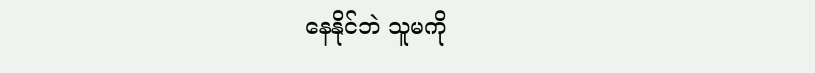နေနိုင်ဘဲ သူမကို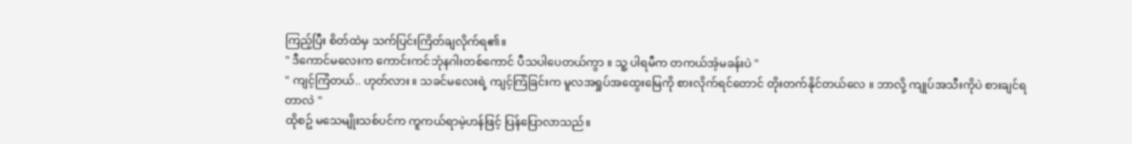ကြည့်ပြီး စိတ်ထဲမှ သက်ပြင်းကြိတ်ချလိုက်ရ၏။
" ဒီကောင်မလေးက ကောင်းကင်ဘုံနဂါးတစ်ကောင် ပီသပါပေတယ်ကွာ ။ သူ့ ပါရမီက တကယ်အံ့မခန်းပဲ "
" ကျင့်ကြံတယ်.. ဟုတ်လား ။ သခင်မလေးရဲ့ ကျင့်ကြံခြင်းက မူလအရှုပ်အထွေးမြေကို စားလိုက်ရင်တောင် တိုးတက်နိုင်တယ်လေ ။ ဘာလို့ ကျုပ်အသီးကိုပဲ စားချင်ရတာလဲ "
ထိုစဥ် မသေမျိုးသစ်ပင်က ကူကယ်ရာမဲ့ဟန်ဖြင့် ပြန်ပြောလာသည်။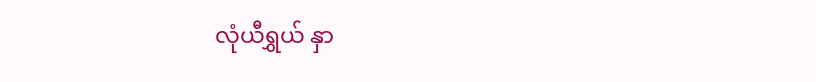လုံယီရွှယ် နှာ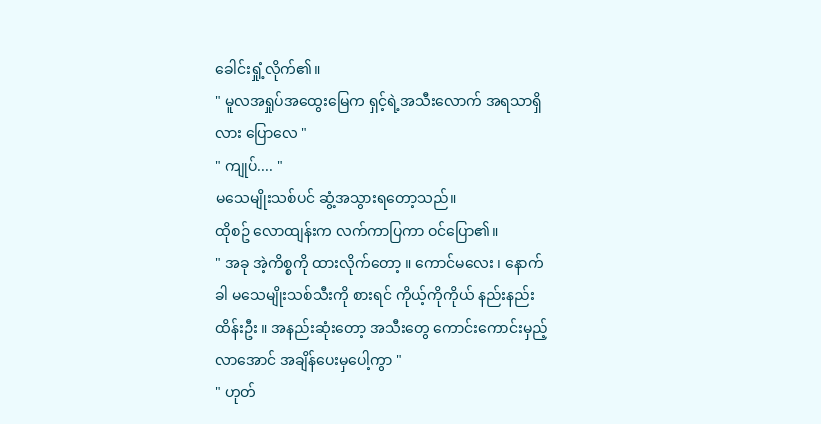ခေါင်းရှုံ့လိုက်၏။
" မူလအရှုပ်အထွေးမြေက ရှင့်ရဲ့အသီးလောက် အရသာရှိလား ပြောလေ "
" ကျုပ်.... "
မသေမျိုးသစ်ပင် ဆွံ့အသွားရတော့သည်။
ထိုစဥ် လောထျန်းက လက်ကာပြကာ ဝင်ပြော၏။
" အခု အဲ့ကိစ္စကို ထားလိုက်တော့ ။ ကောင်မလေး ၊ နောက်ခါ မသေမျိုးသစ်သီးကို စားရင် ကိုယ့်ကိုကိုယ် နည်းနည်းထိန်းဦး ။ အနည်းဆုံးတော့ အသီးတွေ ကောင်းကောင်းမှည့်လာအောင် အချိန်ပေးမှပေါ့ကွာ "
" ဟုတ်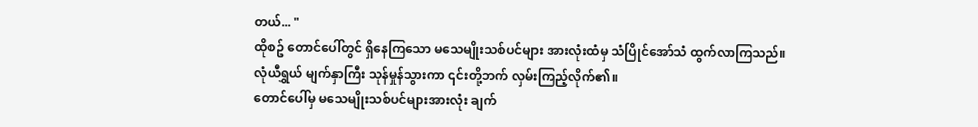တယ်... "
ထိုစဥ် တောင်ပေါ်တွင် ရှိနေကြသော မသေမျိုးသစ်ပင်များ အားလုံးထံမှ သံပြိုင်အော်သံ ထွက်လာကြသည်။
လုံယီရွှယ် မျက်နှာကြီး သုန်မှုန်သွားကာ ၎င်းတို့ဘက် လှမ်းကြည့်လိုက်၏။
တောင်ပေါ်မှ မသေမျိုးသစ်ပင်များအားလုံး ချက်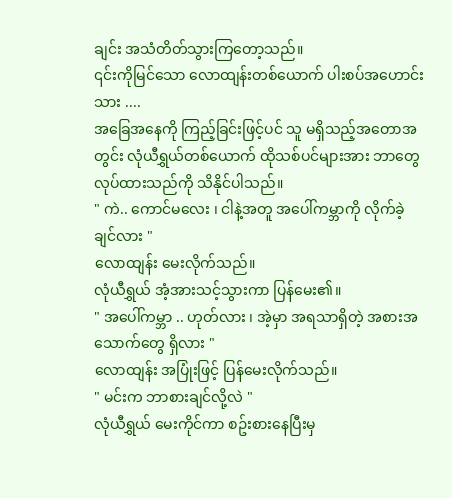ချင်း အသံတိတ်သွားကြတော့သည်။
၎င်းကိုမြင်သော လောထျန်းတစ်ယောက် ပါးစပ်အဟောင်းသား ....
အခြေအနေကို ကြည့်ခြင်းဖြင့်ပင် သူ မရှိသည့်အတောအတွင်း လုံယီရွှယ်တစ်ယောက် ထိုသစ်ပင်များအား ဘာတွေလုပ်ထားသည်ကို သိနိုင်ပါသည်။
" ကဲ.. ကောင်မလေး ၊ ငါနဲ့အတူ အပေါ်ကမ္ဘာကို လိုက်ခဲ့ချင်လား "
လောထျန်း မေးလိုက်သည်။
လုံယီရွှယ် အံ့အားသင့်သွားကာ ပြန်မေး၏။
" အပေါ်ကမ္ဘာ .. ဟုတ်လား ၊ အဲ့မှာ အရသာရှိတဲ့ အစားအသောက်တွေ ရှိလား "
လောထျန်း အပြုံးဖြင့် ပြန်မေးလိုက်သည်။
" မင်းက ဘာစားချင်လို့လဲ "
လုံယီရွှယ် မေးကိုင်ကာ စဥ်းစားနေပြီးမှ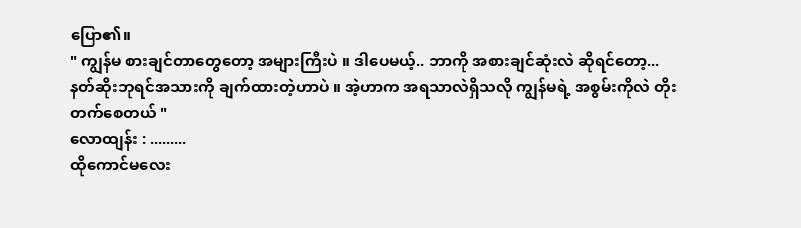ပြော၏။
" ကျွန်မ စားချင်တာတွေတော့ အများကြီးပဲ ။ ဒါပေမယ့်.. ဘာကို အစားချင်ဆုံးလဲ ဆိုရင်တော့... နတ်ဆိုးဘုရင်အသားကို ချက်ထားတဲ့ဟာပဲ ။ အဲ့ဟာက အရသာလဲရှိသလို ကျွန်မရဲ့ အစွမ်းကိုလဲ တိုးတက်စေတယ် "
လောထျန်း : .........
ထိုကောင်မလေး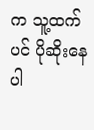က သူ့ထက်ပင် ပိုဆိုးနေပါ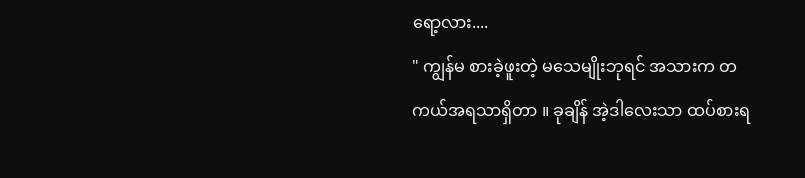ရော့လား....
" ကျွန်မ စားခဲ့ဖူးတဲ့ မသေမျိုးဘုရင် အသားက တကယ်အရသာရှိတာ ။ ခုချိန် အဲ့ဒါလေးသာ ထပ်စားရ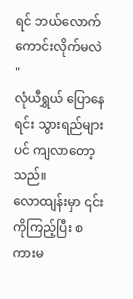ရင် ဘယ်လောက်ကောင်းလိုက်မလဲ "
လုံယီရွှယ် ပြောနေရင်း သွားရည်များပင် ကျလာတော့သည်။
လောထျန်းမှာ ၎င်းကိုကြည့်ပြီး စကားမ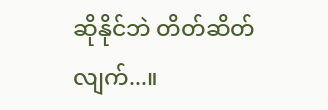ဆိုနိုင်ဘဲ တိတ်ဆိတ်လျက်...။